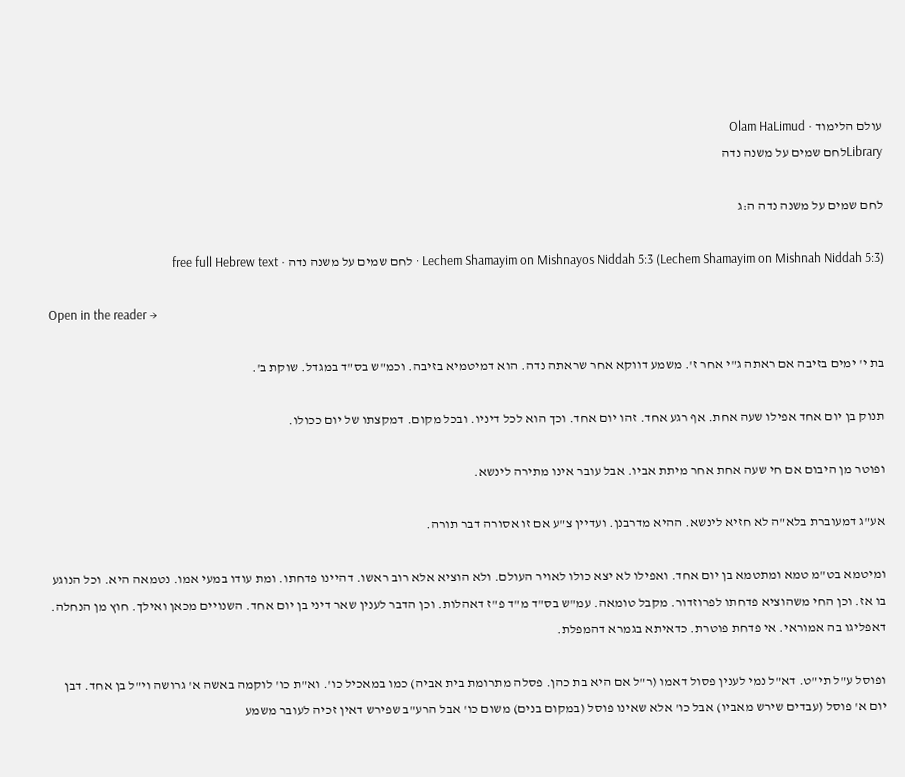עולם הלימוד · Olam HaLimud
Libraryלחם שמים על משנה נדה

לחם שמים על משנה נדה ה:ג

Lechem Shamayim on Mishnayos Niddah 5:3 (Lechem Shamayim on Mishnah Niddah 5:3) · לחם שמים על משנה נדה · free full Hebrew text

Open in the reader →

בת י' ימים בזיבה אם ראתה ג"י אחר ז'. משמע דווקא אחר שראתה נדה. הוא דמיטמיא בזיבה. וכמ"ש בס"ד במגדל. שוקת ב'.

תנוק בן יום אחד אפילו שעה אחת. אף רגע אחד. זהו יום אחד. וכך הוא לכל דיניו. ובכל מקום. דמקצתו של יום ככולו.

ופוטר מן היבום אם חי שעה אחת אחר מיתת אביו. אבל עובר אינו מתירה לינשא.

אע"ג דמעוברת בלא"ה לא חזיא לינשא. ההיא מדרבנן. ועדיין צ"ע אם זו אסורה דבר תורה.

ומיטמא בט"מ טמא ומתטמא בן יום אחד. ואפילו לא יצא כולו לאויר העולם. ולא הוציא אלא רוב ראשו. דהיינו פדחתו. ומת עודו במעי אמו. נטמאה היא. וכל הנוגע בו אז. וכן החי משהוציא פדחתו לפרוזדור. מקבל טומאה. עמ"ש בס"ד מ"ד פ"ז דאהלות. וכן הדבר לענין שאר דיני בן יום אחד. השנויים מכאן ואילך. חוץ מן הנחלה. דאפליגו בה אמוראי. אי פדחת פוטרת. כדאיתא בגמרא דהמפלת.

ופוסל ע"ל תי"ט. דא"ל נמי לענין פסול דאמו (ר"ל אם היא בת כהן. פסלה מתרומת בית אביה) כמו במאכיל כו'. וא"ת כו' לוקמה באשה א' גרושה וי"ל בן אחד. דבן יום א' פוסל (עבדים שירש מאביו) אבל כו' אלא שאינו פוסל (במקום בנים) משום כו' אבל הרע"ב שפירש דאין זכיה לעובר משמע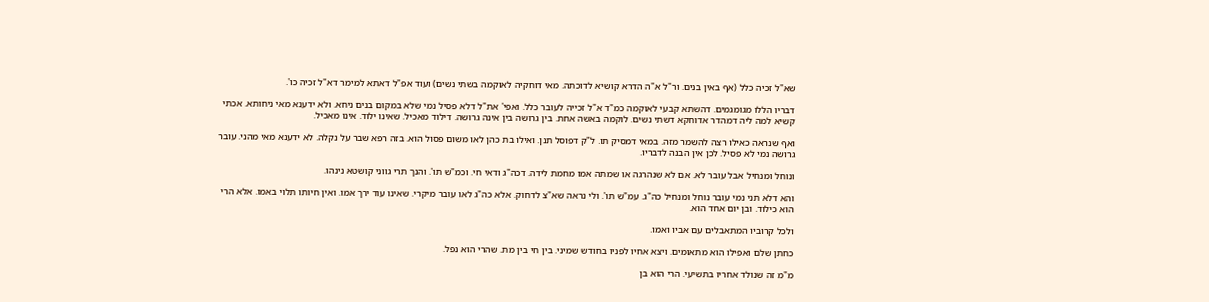שא"ל זכיה כלל (אף באין בנים. ור"ל א"ה הדרא קושיא לדוכתה. מאי דוחקיה לאוקמה בשתי נשים) ועוד אפ"ל דאתא למימר דא"ל זכיה כו'.

דבריו הללו מגומגמים. דהשתא קבעי לאוקמה כמ"ד א"ל זכייה לעובר כלל. ואפי' את"ל דלא פסיל נמי שלא במקום בנים ניחא. ולא ידענא מאי ניחותא. אכתי קשיא למה ליה דמהדר אדוחקא דשתי נשים. לוקמה באשה אחת. בין גרושה בין אינה גרושה. דילוד מאכיל. שאינו ילוד. אינו מאכיל.

ואף שנראה כאילו רצה להשמר מזה. במאי דמסיק תו. ל"ק דפוסל תנן. ואילו בת כהן לאו משום פסול הוא. בזה רפא שבר על נקלה. לא ידענא מאי מהני. עובר גרושה נמי לא פסיל. לכן אין הבנה לדבריו.

ונוחל ומנחיל אבל עובר לא. אם לא שנהרגה או שמתה אמו מחמת לידה. דכה"ג ודאי חי. וכמ"ש תו'. והנך תרי גווני קושטא נינהו.

והא דלא תני נמי עובר נוחל ומנחיל כה"ג. עמ"ש תו'. ולי נראה שא"צ לדחוק. אלא כה"ג לאו עובר מיקרי. שאינו עוד ירך אמו. ואין חיותו תלוי באמו. אלא הרי הוא כילוד. ובן יום אחד הוא.

ולכל קרוביו המתאבלים עם אביו ואמו.

כחתן שלם ואפילו הוא מתאומים. ויצא אחיו לפניו בחודש שמיני. בין חי בין מת. שהרי הוא נפל.

מ"מ זה שנולד אחריו בתשיעי. הרי הוא בן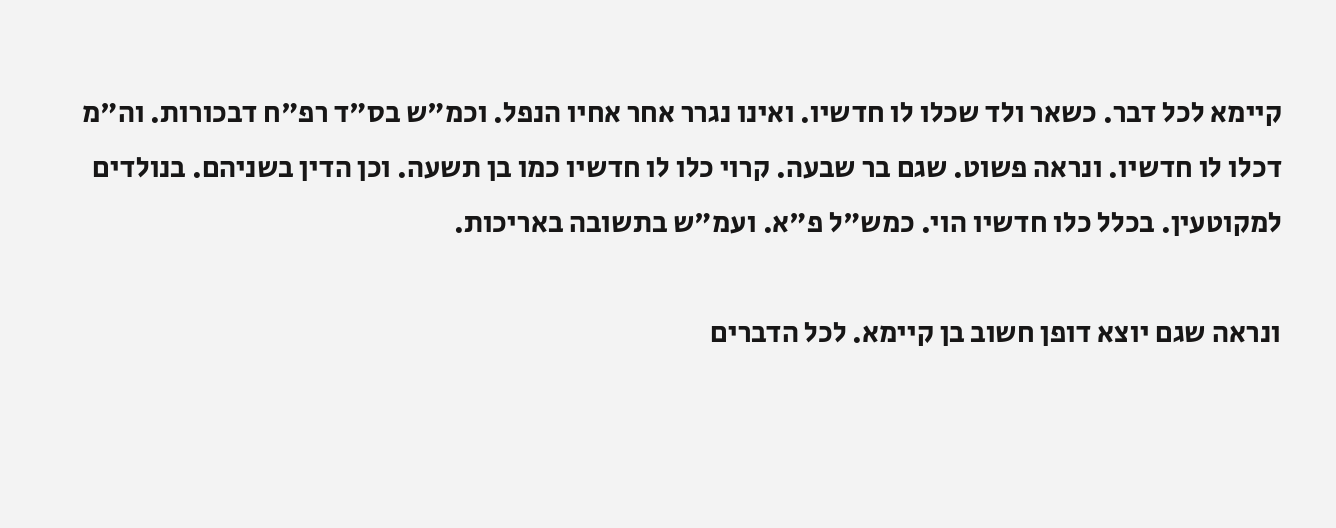קיימא לכל דבר. כשאר ולד שכלו לו חדשיו. ואינו נגרר אחר אחיו הנפל. וכמ"ש בס"ד רפ"ח דבכורות. וה"מ דכלו לו חדשיו. ונראה פשוט. שגם בר שבעה. קרוי כלו לו חדשיו כמו בן תשעה. וכן הדין בשניהם. בנולדים למקוטעין. בכלל כלו חדשיו הוי. כמש"ל פ"א. ועמ"ש בתשובה באריכות.

ונראה שגם יוצא דופן חשוב בן קיימא. לכל הדברים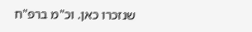שנזכרו כאן. וכ"מ ברפ"ח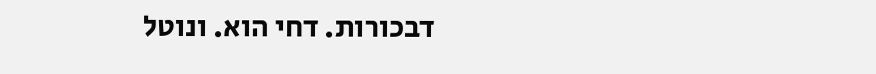דבכורות. דחי הוא. ונוטל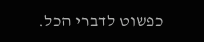כפשוט לדברי הכל.